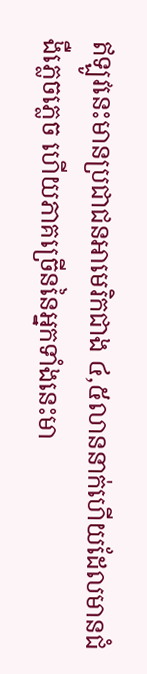ឥឡូវនេះមានប្រជាជនអាមេរិកជាង ៤,៥លាននាក់ហើយដែលមានជំងឺភ្លេចភ្លេច ហើយភាគច្រើននៃអ្នកទាំងនេះមា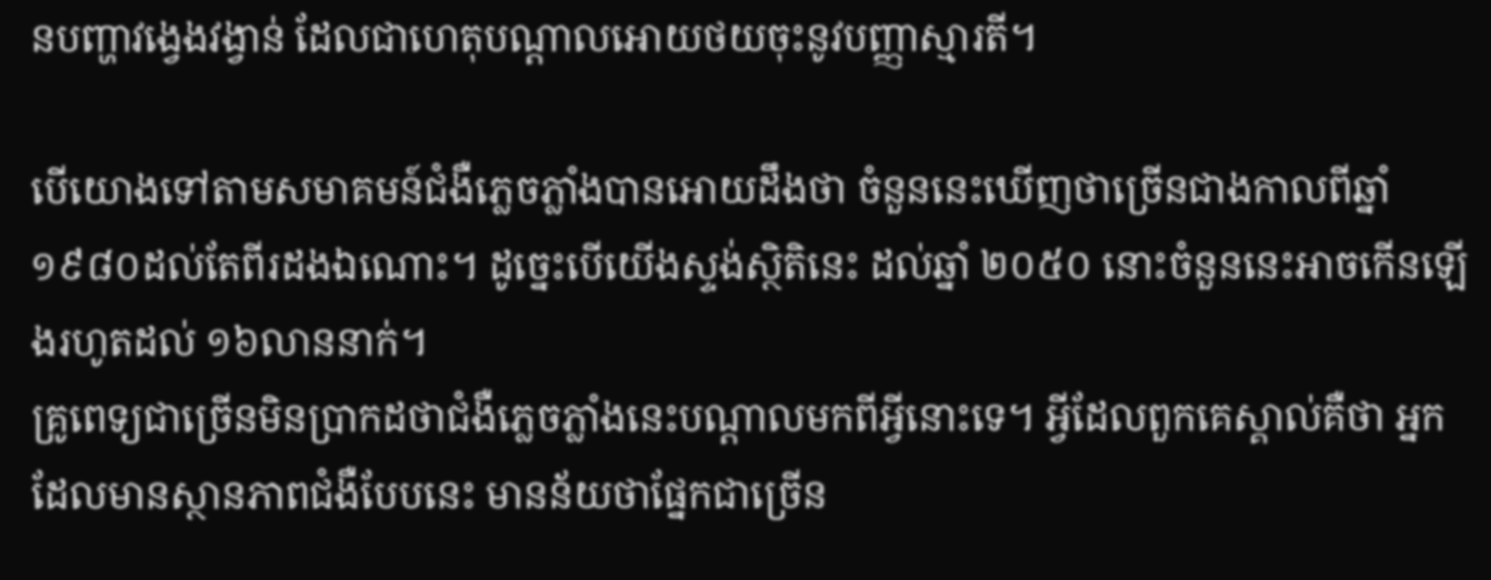នបញ្ហាវង្វេងវង្វាន់ ដែលជាហេតុបណ្តាលអោយថយចុះនូវបញ្ញាស្មារតី។

បើយោងទៅតាមសមាគមន៍ជំងឺភ្លេចភ្លាំងបានអោយដឹងថា ចំនួននេះឃើញថាច្រើនជាងកាលពីឆ្នាំ ១៩៨០ដល់តែពីរដងឯណោះ។ ដូច្នេះបើយើងស្ទង់ស្ថិតិនេះ ដល់ឆ្នាំ ២០៥០ នោះចំនួននេះអាចកើនឡើងរហូតដល់ ១៦លាននាក់។
គ្រូពេទ្យជាច្រើនមិនប្រាកដថាជំងឺភ្លេចភ្លាំងនេះបណ្តាលមកពីអ្វីនោះទេ។ អ្វីដែលពួកគេស្គាល់គឺថា អ្នកដែលមានស្ថានភាពជំងឺបែបនេះ មានន័យថាផ្នែកជាច្រើន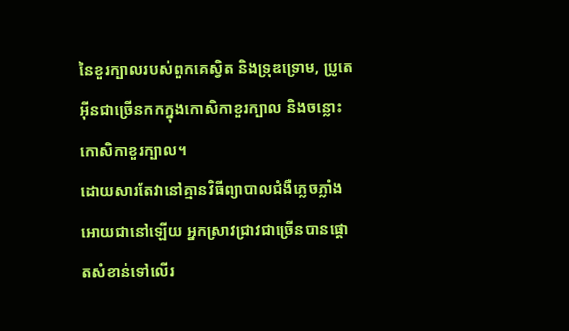នៃខួរក្បាលរបស់ពួកគេស្វិត និងទ្រុឌទ្រោម, ប្រូតេអ៊ីនជាច្រើនកកក្នុងកោសិកាខួរក្បាល និងចន្លោះកោសិកាខួរក្បាល។
ដោយសារតែវានៅគ្មានវិធីព្យាបាលជំងឺភ្លេចភ្លាំងអោយជានៅឡើយ អ្នកស្រាវជ្រាវជាច្រើនបានផ្តោតសំខាន់ទៅលើរ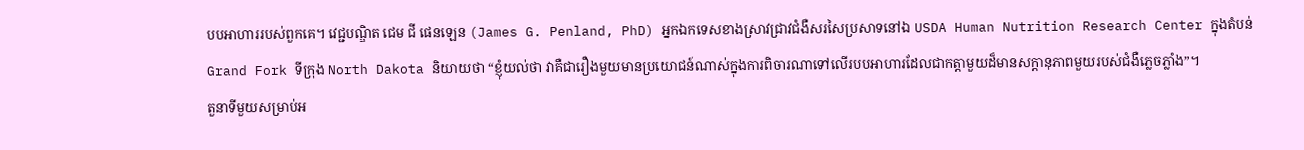បបអាហាររបស់ពួកគេ។ វេជ្ជបណ្ឌិត ជេម ជី ផេនឡេន (James G. Penland, PhD) អ្នកឯកទេសខាងស្រាវជ្រាវជំងឺសរសៃប្រសាទនៅឯ USDA Human Nutrition Research Center ក្នុងតំបន់ Grand Fork ទីក្រុង North Dakota និយាយថា “ខ្ញុំយល់ថា វាគឺជារឿងមួយមានប្រយោជន៍ណាស់ក្នុងការពិចារណាទៅលើរបបអាហារដែលជាកត្តាមួយដ៏មានសក្តានុភាពមួយរបស់ជំងឺភ្លេចភ្លាំង”។
តួនាទីមួយសម្រាប់អ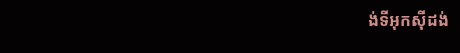ង់ទីអុកស៊ីដង់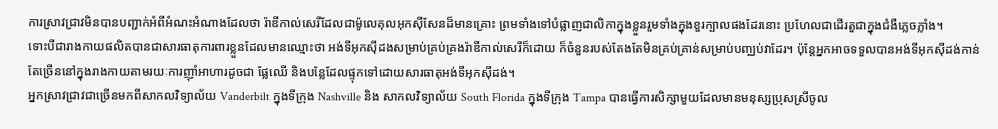ការស្រាវជ្រាវមិនបានបញ្ជាក់អំពីអំណះអំណាងដែលថា រ៉ាឌីកាល់សេរីដែលជាម៉ូលេគុលអុកស៊ីសែនដ៏មានគ្រោះ ព្រមទាំងទៅបំផ្លាញជាលិកាក្នុងខ្លួនរួមទាំងក្នុងខួរក្បាលផងដែរនោះ ប្រហែលជាដើរតួជាក្នុងជំងឺភ្លេចភ្លាំង។
ទោះបីជារាងកាយផលិតបានជាសារធាតុការពារខ្លួនដែលមានឈ្មោះថា អង់ទីអុកស៊ីដងសម្រាប់គ្រប់គ្រងរ៉ាឌីកាល់សេរីក៏ដោយ ក៏ចំនួនរបស់តែងតែមិនគ្រប់គ្រាន់សម្រាប់បញ្ឈប់វាដែរ។ ប៉ុន្តែអ្នកអាចទទួលបានអង់ទីអុកស៊ីដង់កាន់តែច្រើននៅក្នុងរាងកាយតាមរយៈការញ៉ាំអាហារដូចជា ផ្លែឈើ និងបន្លែដែលផ្ទុកទៅដោយសារធាតុអង់ទីអុកស៊ីដង់។
អ្នកស្រាវជ្រាវជាច្រើនមកពីសាកលវិទ្យាល័យ Vanderbilt ក្នុងទីក្រុង Nashville និង សាកលវិទ្យាល័យ South Florida ក្នុងទីក្រុង Tampa បានធ្វើការសិក្សាមួយដែលមានមនុស្សប្រុសស្រីចូល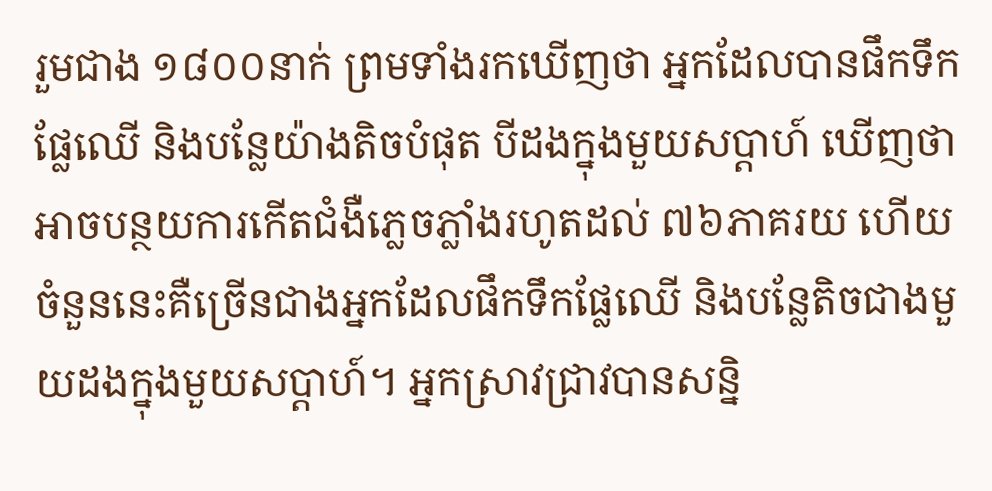រួមជាង ១៨០០នាក់ ព្រមទាំងរកឃើញថា អ្នកដែលបានផឹកទឹកផ្លែឈើ និងបន្លែយ៉ាងតិចបំផុត បីដងក្នុងមួយសប្តាហ៍ ឃើញថាអាចបន្ថយការកើតជំងឺភ្លេចភ្លាំងរហូតដល់ ៧៦ភាគរយ ហើយចំនួននេះគឺច្រើនជាងអ្នកដែលផឹកទឹកផ្លែឈើ និងបន្លែតិចជាងមួយដងក្នុងមួយសប្តាហ៍។ អ្នកស្រាវជ្រាវបានសន្និ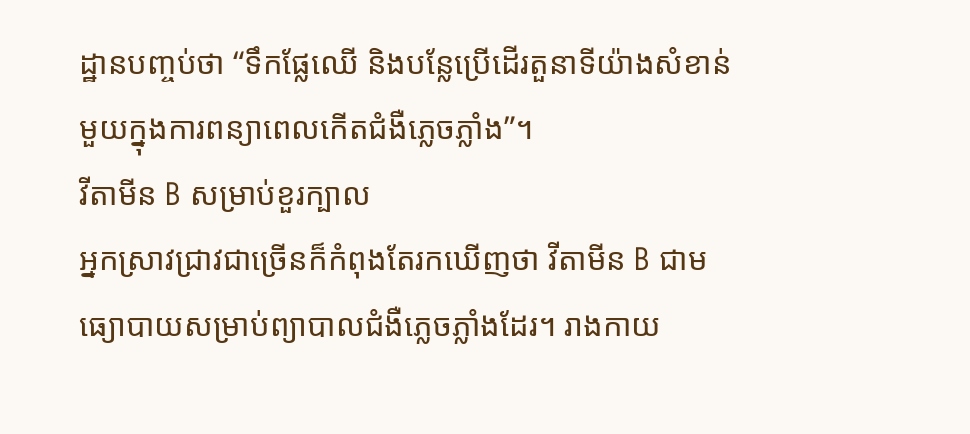ដ្ឋានបញ្ចប់ថា “ទឹកផ្លែឈើ និងបន្លែប្រើដើរតួនាទីយ៉ាងសំខាន់មួយក្នុងការពន្យាពេលកើតជំងឺភ្លេចភ្លាំង”។
វីតាមីន B សម្រាប់ខួរក្បាល
អ្នកស្រាវជ្រាវជាច្រើនក៏កំពុងតែរកឃើញថា វីតាមីន B ជាមធ្យោបាយសម្រាប់ព្យាបាលជំងឺភ្លេចភ្លាំងដែរ។ រាងកាយ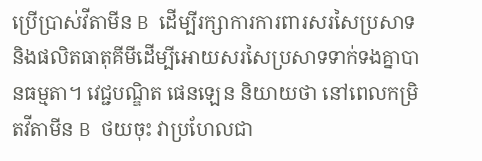ប្រើប្រាស់វីតាមីន B ដើម្បីរក្សាការការពារសរសៃប្រសាទ និងផលិតធាតុគីមីដើម្បីអោយសរសៃប្រសាទទាក់ទងគ្នាបានធម្មតា។ វេជ្ជបណ្ឌិត ផេនឡេន និយាយថា នៅពេលកម្រិតវីតាមីន B ថយចុះ វាប្រហែលជា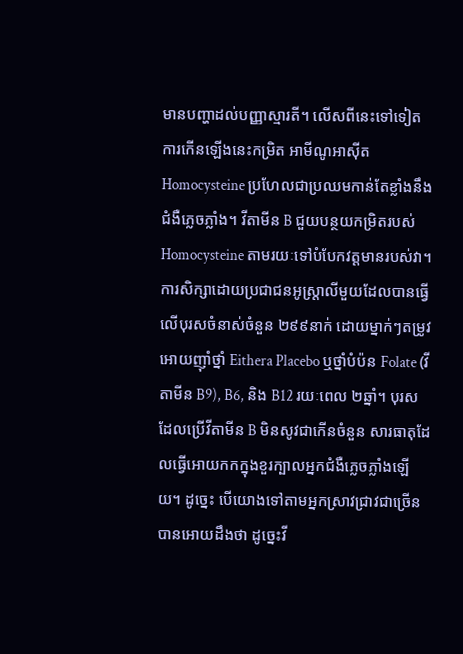មានបញ្ហាដល់បញ្ញាស្មារតី។ លើសពីនេះទៅទៀត ការកើនឡើងនេះកម្រិត អាមីណូអាស៊ីត Homocysteine ប្រហែលជាប្រឈមកាន់តែខ្លាំងនឹងជំងឺភ្លេចភ្លាំង។ វីតាមីន B ជួយបន្ថយកម្រិតរបស់ Homocysteine តាមរយៈទៅបំបែកវត្តមានរបស់វា។
ការសិក្សាដោយប្រជាជនអូស្ត្រាលីមួយដែលបានធ្វើលើបុរសចំនាស់ចំនួន ២៩៩នាក់ ដោយម្នាក់ៗតម្រូវអោយញ៉ាំថ្នាំ Eithera Placebo ឬថ្នាំបំប៉ន Folate (វីតាមីន B9), B6, និង B12 រយៈពេល ២ឆ្នាំ។ បុរសដែលប្រើវីតាមីន B មិនសូវជាកើនចំនួន សារធាតុដែលធ្វើអោយកកក្នុងខួរក្បាលអ្នកជំងឺភ្លេចភ្លាំងឡើយ។ ដូច្នេះ បើយោងទៅតាមអ្នកស្រាវជ្រាវជាច្រើនបានអោយដឹងថា ដូច្នេះវី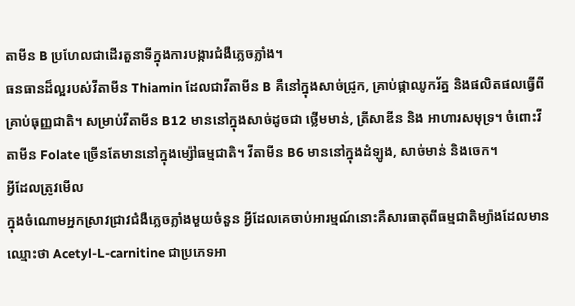តាមីន B ប្រហែលជាដើរតួនាទីក្នុងការបង្ការជំងឺភ្លេចភ្លាំង។
ធនធានដ៏ល្អរបស់វីតាមីន Thiamin ដែលជាវីតាមីន B គឺនៅក្នុងសាច់ជ្រូក, គ្រាប់ផ្កាឈូករ័ត្ន និងផលិតផលធ្វើពីគ្រាប់ធុញ្ញជាតិ។ សម្រាប់វីតាមីន B12 មាននៅក្នុងសាច់ដូចជា ថ្លើមមាន់, ត្រីសាឌីន និង អាហារសមុទ្រ។ ចំពោះវីតាមីន Folate ច្រើនតែមាននៅក្នុងម្ស៉ៅធម្មជាតិ។ វីតាមីន B6 មាននៅក្នុងដំឡូង, សាច់មាន់ និងចេក។
អ្វីដែលត្រូវមើល
ក្នុងចំណោមអ្នកស្រាវជ្រាវជំងឺភ្លេចភ្លាំងមួយចំនួន អ្វីដែលគេចាប់អារម្មណ៍នោះគឺសារធាតុពីធម្មជាតិម្យ៉ាងដែលមានឈ្មោះថា Acetyl-L-carnitine ជាប្រភេទអា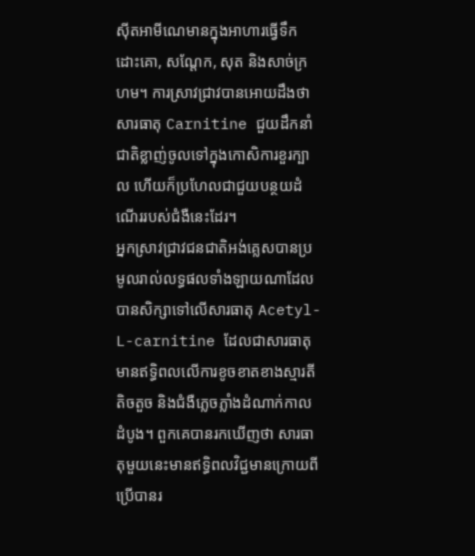ស៊ីតអាមីណេមានក្នុងអាហារធ្វើទឹកដោះគោ, សណ្តែក, សុត និងសាច់ក្រហម។ ការស្រាវជ្រាវបានអោយដឹងថា សារធាតុ Carnitine ជួយដឹកនាំជាតិខ្លាញ់ចូលទៅក្នុងកោសិការខួរក្បាល ហើយក៏ប្រហែលជាជួយបន្ថយដំណើររបស់ជំងឺនេះដែរ។
អ្នកស្រាវជ្រាវជនជាតិអង់គ្លេសបានប្រមូលរាល់លទ្ធផលទាំងឡាយណាដែលបានសិក្សាទៅលើសារធាតុ Acetyl-L-carnitine ដែលជាសារធាតុមានឥទ្ធិពលលើការខូចខាតខាងស្មារតីតិចតួច និងជំងឺភ្លេចភ្លាំងដំណាក់កាលដំបូង។ ពួកគេបានរកឃើញថា សារធាតុមួយនេះមានឥទ្ធិពលវិជ្ជមានក្រោយពីប្រើបានរ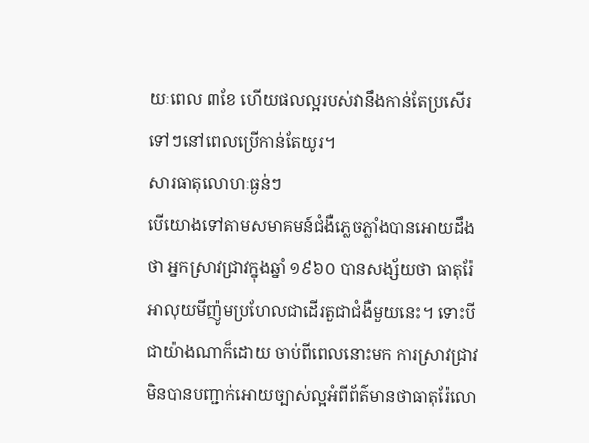យៈពេល ៣ខែ ហើយផលល្អរបស់វានឹងកាន់តែប្រសើរទៅៗនៅពេលប្រើកាន់តែយូរ។
សារធាតុលោហៈធ្ងន់ៗ
បើយោងទៅតាមសមាគមន៍ជំងឺភ្លេចភ្លាំងបានអោយដឹងថា អ្នកស្រាវជ្រាវក្នុងឆ្នាំ ១៩៦០ បានសង្ស័យថា ធាតុរ៉ែអាលុយមីញ៉ូមប្រហែលជាដើរតួជាជំងឺមួយនេះ។ ទោះបីជាយ៉ាងណាក៏ដោយ ចាប់ពីពេលនោះមក ការស្រាវជ្រាវមិនបានបញ្ជាក់អោយច្បាស់ល្អអំពីព័ត៌មានថាធាតុរ៉ែលោ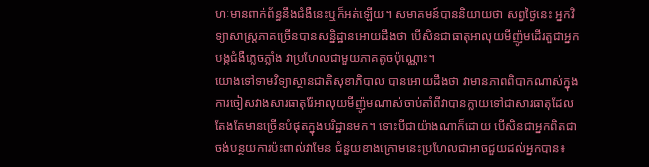ហៈមានពាក់ព័ន្ធនឹងជំងឺនេះឬក៏អត់ឡើយ។ សមាគមន៍បាននិយាយថា សព្វថ្ងៃនេះ អ្នកវិទ្យាសាស្ត្រភាគច្រើនបានសន្និដ្ឋានអោយដឹងថា បើសិនជាធាតុអាលុយមីញ៉ូមដើរតួជាអ្នកបង្កជំងឺភ្លេចភ្លាំង វាប្រហែលជាមួយភាគតូចប៉ុណ្ណោះ។
យោងទៅទាមវិទ្យាស្ថានជាតិសុខាភិបាល បានអោយដឹងថា វាមានភាពពិបាកណាស់ក្នុងការចៀសវាងសារធាតុរ៉ែអាលុយមីញ៉ូមណាស់ចាប់តាំពីវាបានក្លាយទៅជាសារធាតុដែលតែងតែមានច្រើនបំផុតក្នុងបរិដ្ឋានមក។ ទោះបីជាយ៉ាងណាក៏ដោយ បើសិនជាអ្នកពិតជាចង់បន្ថយការប៉ះពាល់វាមែន ជំនួយខាងក្រោមនេះប្រហែលជាអាចជួយដល់អ្នកបាន៖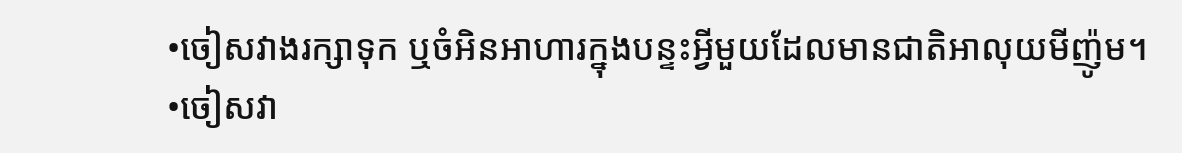•ចៀសវាងរក្សាទុក ឬចំអិនអាហារក្នុងបន្ទះអ្វីមួយដែលមានជាតិអាលុយមីញ៉ូម។
•ចៀសវា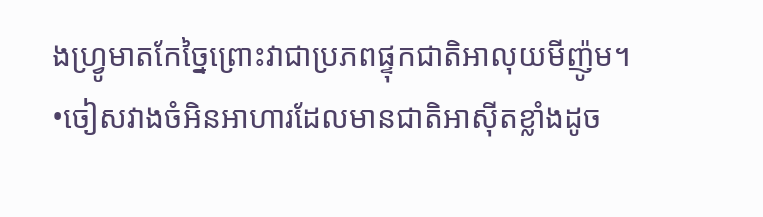ងហ្វ្រូមាតកែច្នៃព្រោះវាជាប្រភពផ្ទុកជាតិអាលុយមីញ៉ូម។
•ចៀសវាងចំអិនអាហារដែលមានជាតិអាស៊ីតខ្លាំងដូច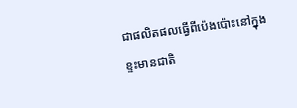ជាផលិតផលធ្វើពីប៉េងប៉ោះនៅក្នុងខ្ទះមានជាតិ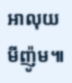អាលុយមីញ៉ូម៕